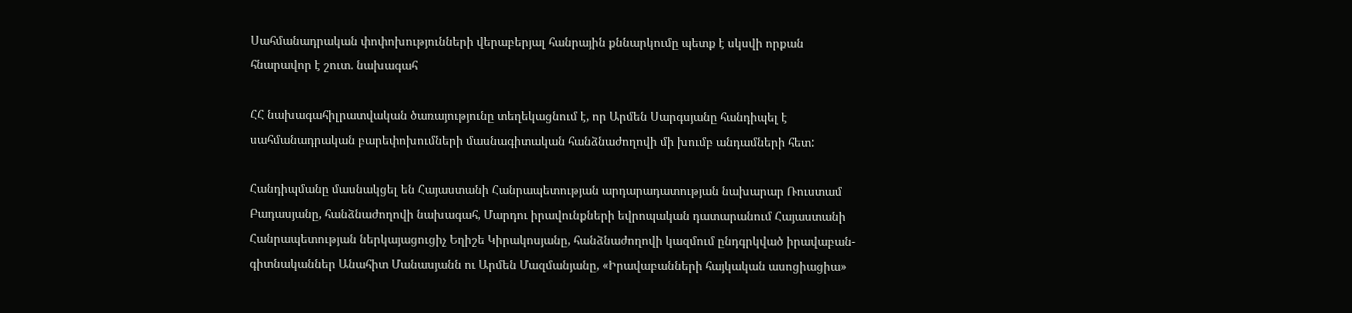Սահմանադրական փոփոխությունների վերաբերյալ հանրային քննարկումը պետք է սկսվի որքան հնարավոր է շուտ. նախագահ

ՀՀ նախագահիլրատվական ծառայությունը տեղեկացնում է, որ Արմեն Սարգսյանը հանդիպել է սահմանադրական բարեփոխումների մասնագիտական հանձնաժողովի մի խումբ անդամների հետ:

Հանդիպմանը մասնակցել են Հայաստանի Հանրապետության արդարադատության նախարար Ռուստամ Բադասյանը, հանձնաժողովի նախագահ, Մարդու իրավունքների եվրոպական դատարանում Հայաստանի Հանրապետության ներկայացուցիչ Եղիշե Կիրակոսյանը, հանձնաժողովի կազմում ընդգրկված իրավաբան-գիտնականներ Անահիտ Մանասյանն ու Արմեն Մազմանյանը, «Իրավաբանների հայկական ասոցիացիա»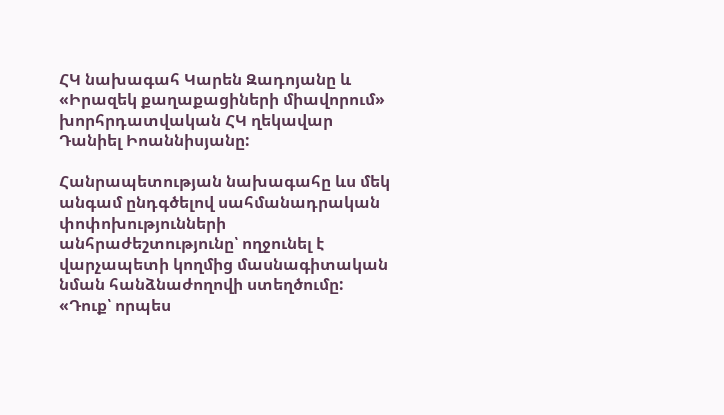ՀԿ նախագահ Կարեն Զադոյանը և «Իրազեկ քաղաքացիների միավորում» խորհրդատվական ՀԿ ղեկավար Դանիել Իոաննիսյանը:

Հանրապետության նախագահը ևս մեկ անգամ ընդգծելով սահմանադրական փոփոխությունների անհրաժեշտությունը՝ ողջունել է վարչապետի կողմից մասնագիտական նման հանձնաժողովի ստեղծումը: «Դուք՝ որպես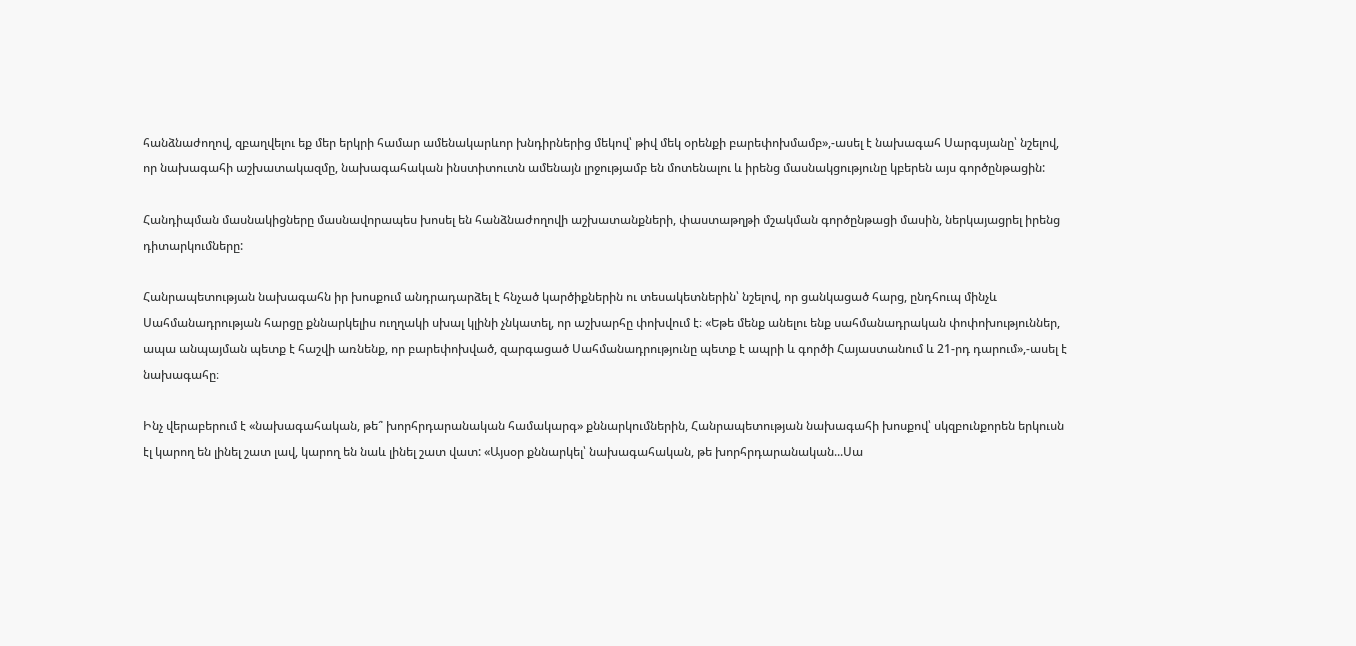հանձնաժողով, զբաղվելու եք մեր երկրի համար ամենակարևոր խնդիրներից մեկով՝ թիվ մեկ օրենքի բարեփոխմամբ»,-ասել է նախագահ Սարգսյանը՝ նշելով, որ նախագահի աշխատակազմը, նախագահական ինստիտուտն ամենայն լրջությամբ են մոտենալու և իրենց մասնակցությունը կբերեն այս գործընթացին:

Հանդիպման մասնակիցները մասնավորապես խոսել են հանձնաժողովի աշխատանքների, փաստաթղթի մշակման գործընթացի մասին, ներկայացրել իրենց դիտարկումները:

Հանրապետության նախագահն իր խոսքում անդրադարձել է հնչած կարծիքներին ու տեսակետներին՝ նշելով, որ ցանկացած հարց, ընդհուպ մինչև Սահմանադրության հարցը քննարկելիս ուղղակի սխալ կլինի չնկատել, որ աշխարհը փոխվում է։ «Եթե մենք անելու ենք սահմանադրական փոփոխություններ, ապա անպայման պետք է հաշվի առնենք, որ բարեփոխված, զարգացած Սահմանադրությունը պետք է ապրի և գործի Հայաստանում և 21-րդ դարում»,-ասել է նախագահը։

Ինչ վերաբերում է «նախագահական, թե՞ խորհրդարանական համակարգ» քննարկումներին, Հանրապետության նախագահի խոսքով՝ սկզբունքորեն երկուսն էլ կարող են լինել շատ լավ, կարող են նաև լինել շատ վատ: «Այսօր քննարկել՝ նախագահական, թե խորհրդարանական...Սա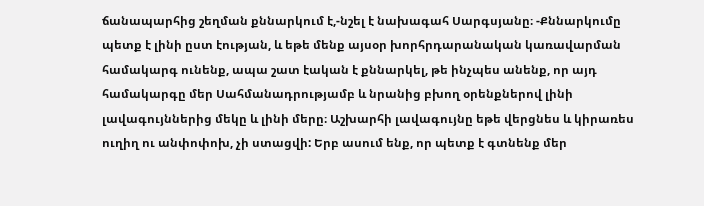ճանապարհից շեղման քննարկում է,-նշել է նախագահ Սարգսյանը։ -Քննարկումը պետք է լինի ըստ էության, և եթե մենք այսօր խորհրդարանական կառավարման համակարգ ունենք, ապա շատ էական է քննարկել, թե ինչպես անենք, որ այդ համակարգը մեր Սահմանադրությամբ և նրանից բխող օրենքներով լինի լավագույններից մեկը և լինի մերը։ Աշխարհի լավագույնը եթե վերցնես և կիրառես ուղիղ ու անփոփոխ, չի ստացվի: Երբ ասում ենք, որ պետք է գտնենք մեր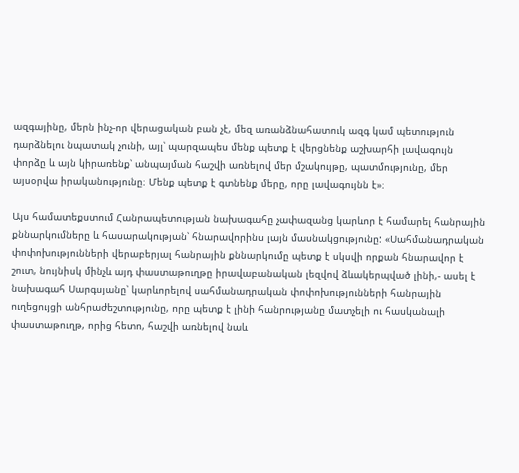ազգայինը, մերն ինչ-որ վերացական բան չէ, մեզ առանձնահատուկ ազգ կամ պետություն դարձնելու նպատակ չունի, այլ՝ պարզապես մենք պետք է վերցնենք աշխարհի լավագույն փորձը և այն կիրառենք՝ անպայման հաշվի առնելով մեր մշակույթը, պատմությունը, մեր այսօրվա իրականությունը։ Մենք պետք է գտնենք մերը, որը լավագույնն է»։

Այս համատեքստում Հանրապետության նախագահը չափազանց կարևոր է համարել հանրային քննարկումները և հասարակության՝ հնարավորինս լայն մասնակցությունը: «Սահմանադրական փոփոխությունների վերաբերյալ հանրային քննարկումը պետք է սկսվի որքան հնարավոր է շուտ, նույնիսկ մինչև այդ փաստաթուղթը իրավաբանական լեզվով ձևակերպված լինի,- ասել է նախագահ Սարգսյանը՝ կարևորելով սահմանադրական փոփոխությունների հանրային ուղեցույցի անհրաժեշտությունը, որը պետք է լինի հանրությանը մատչելի ու հասկանալի փաստաթուղթ, որից հետո, հաշվի առնելով նաև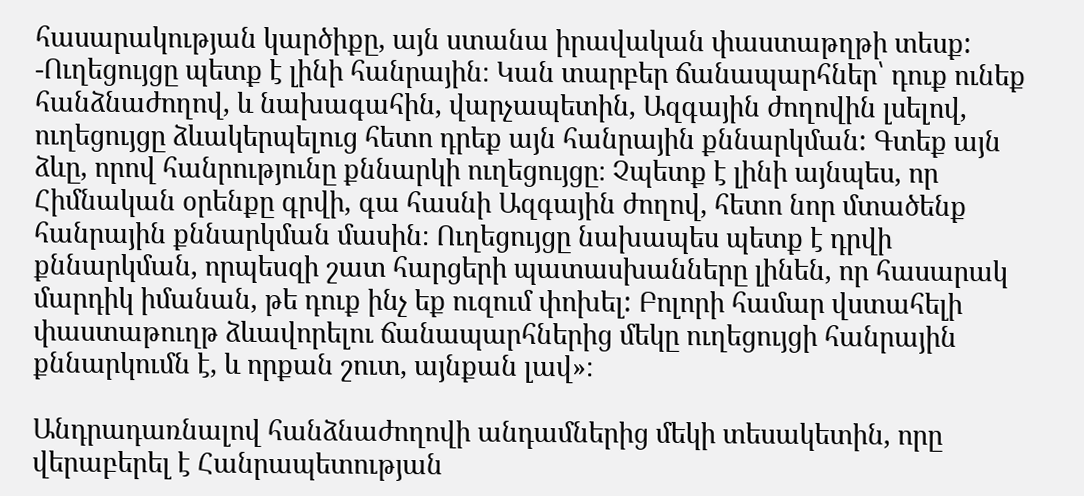հասարակության կարծիքը, այն ստանա իրավական փաստաթղթի տեսք: -Ուղեցույցը պետք է լինի հանրային։ Կան տարբեր ճանապարհներ՝ դուք ունեք հանձնաժողով, և նախագահին, վարչապետին, Ազգային ժողովին լսելով, ուղեցույցը ձևակերպելուց հետո դրեք այն հանրային քննարկման: Գտեք այն ձևը, որով հանրությունը քննարկի ուղեցույցը։ Չպետք է լինի այնպես, որ Հիմնական օրենքը գրվի, գա հասնի Ազգային ժողով, հետո նոր մտածենք հանրային քննարկման մասին։ Ուղեցույցը նախապես պետք է դրվի քննարկման, որպեսզի շատ հարցերի պատասխանները լինեն, որ հասարակ մարդիկ իմանան, թե դուք ինչ եք ուզում փոխել: Բոլորի համար վստահելի փաստաթուղթ ձևավորելու ճանապարհներից մեկը ուղեցույցի հանրային քննարկումն է, և որքան շուտ, այնքան լավ»։

Անդրադառնալով հանձնաժողովի անդամներից մեկի տեսակետին, որը վերաբերել է Հանրապետության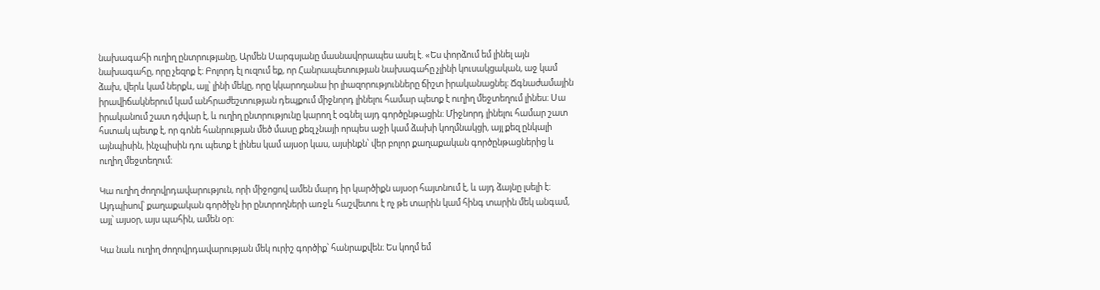նախագահի ուղիղ ընտրությանը, Արմեն Սարգսյանը մասնավորապես ասել է. «Ես փորձում եմ լինել այն նախագահը, որը չեզոք է։ Բոլորդ էլ ուզում եք, որ Հանրապետության նախագահը չլինի կուսակցական, աջ կամ ձախ, վերև կամ ներքև, այլ՝ լինի մեկը, որը կկարողանա իր լիազորությունները ճիշտ իրականացնել։ Ճգնաժամային իրավիճակներում կամ անհրաժեշտության դեպքում միջնորդ լինելու համար պետք է ուղիղ մեջտեղում լինես։ Սա իրականում շատ դժվար է, և ուղիղ ընտրությունը կարող է օգնել այդ գործընթացին։ Միջնորդ լինելու համար շատ հստակ պետք է, որ գոնե հանրության մեծ մասը քեզ չնայի որպես աջի կամ ձախի կողմնակցի, այլ քեզ ընկալի այնպիսին, ինչպիսին դու պետք է լինես կամ այսօր կաս, այսինքն՝ վեր բոլոր քաղաքական գործընթացներից և ուղիղ մեջտեղում։

Կա ուղիղ ժողովրդավարություն, որի միջոցով ամեն մարդ իր կարծիքն այսօր հայտնում է, և այդ ձայնը լսելի է։ Այդպիսով՝ քաղաքական գործիչն իր ընտրողների առջև հաշվետու է ոչ թե տարին կամ հինգ տարին մեկ անգամ, այլ՝ այսօր, այս պահին, ամեն օր։

Կա նաև ուղիղ ժողովրդավարության մեկ ուրիշ գործիք՝ հանրաքվեն։ Ես կողմ եմ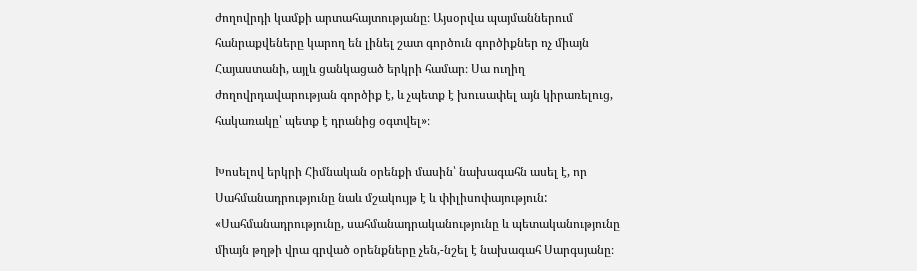ժողովրդի կամքի արտահայտությանը։ Այսօրվա պայմաններում հանրաքվեները կարող են լինել շատ գործուն գործիքներ ոչ միայն Հայաստանի, այլև ցանկացած երկրի համար։ Սա ուղիղ ժողովրդավարության գործիք է, և չպետք է խուսափել այն կիրառելուց, հակառակը՝ պետք է դրանից օգտվել»։

Խոսելով երկրի Հիմնական օրենքի մասին՝ նախագահն ասել է, որ Սահմանադրությունը նաև մշակույթ է և փիլիսոփայություն: «Սահմանադրությունը, սահմանադրականությունը և պետականությունը միայն թղթի վրա գրված օրենքները չեն,-նշել է նախագահ Սարգսյանը։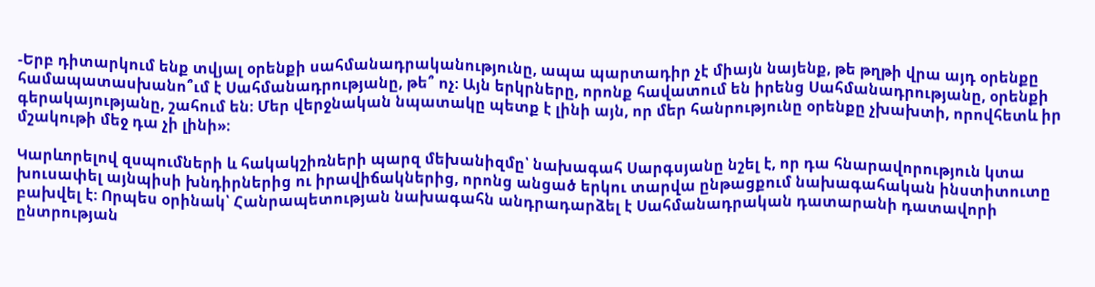-Երբ դիտարկում ենք տվյալ օրենքի սահմանադրականությունը, ապա պարտադիր չէ միայն նայենք, թե թղթի վրա այդ օրենքը համապատասխանո՞ւմ է Սահմանադրությանը, թե՞ ոչ։ Այն երկրները, որոնք հավատում են իրենց Սահմանադրությանը, օրենքի գերակայությանը, շահում են։ Մեր վերջնական նպատակը պետք է լինի այն, որ մեր հանրությունը օրենքը չխախտի, որովհետև իր մշակութի մեջ դա չի լինի»։

Կարևորելով զսպումների և հակակշիռների պարզ մեխանիզմը՝ նախագահ Սարգսյանը նշել է, որ դա հնարավորություն կտա խուսափել այնպիսի խնդիրներից ու իրավիճակներից, որոնց անցած երկու տարվա ընթացքում նախագահական ինստիտուտը բախվել է: Որպես օրինակ՝ Հանրապետության նախագահն անդրադարձել է Սահմանադրական դատարանի դատավորի ընտրության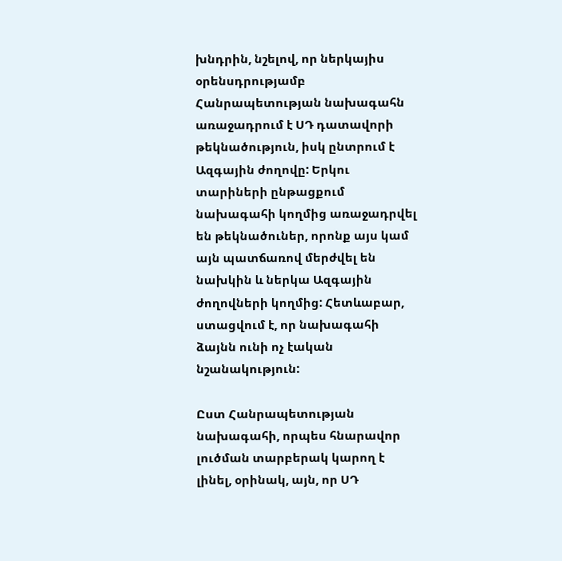խնդրին, նշելով, որ ներկայիս օրենսդրությամբ Հանրապետության նախագահն առաջադրում է ՍԴ դատավորի թեկնածություն, իսկ ընտրում է Ազգային ժողովը: Երկու տարիների ընթացքում նախագահի կողմից առաջադրվել են թեկնածուներ, որոնք այս կամ այն պատճառով մերժվել են նախկին և ներկա Ազգային ժողովների կողմից: Հետևաբար, ստացվում է, որ նախագահի ձայնն ունի ոչ էական նշանակություն:

Ըստ Հանրապետության նախագահի, որպես հնարավոր լուծման տարբերակ կարող է լինել, օրինակ, այն, որ ՍԴ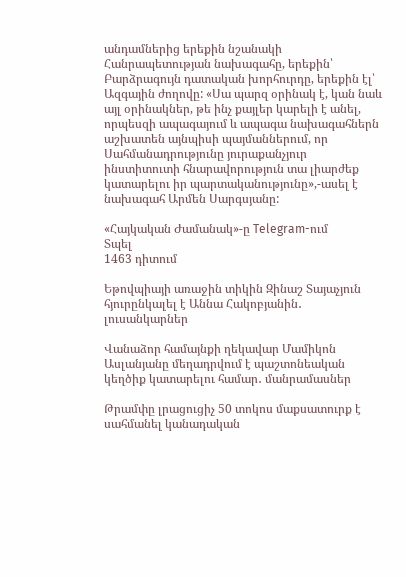անդամներից երեքին նշանակի Հանրապետության նախագահը, երեքին՝ Բարձրագույն դատական խորհուրդը, երեքին էլ՝ Ազգային ժողովը: «Սա պարզ օրինակ է, կան նաև այլ օրինակներ, թե ինչ քայլեր կարելի է անել, որպեսզի ապագայում և ապագա նախագահներն աշխատեն այնպիսի պայմաններում, որ Սահմանադրությունը յուրաքանչյուր ինստիտուտի հնարավորություն տա լիարժեք կատարելու իր պարտականությունը»,-ասել է նախագահ Արմեն Սարգսյանը:

«Հայկական Ժամանակ»-ը Telegram-ում
Տպել
1463 դիտում

Եթովպիայի առաջին տիկին Զինաշ Տայաչյուն հյուրընկալել է Աննա Հակոբյանին․ լուսանկարներ

Վանաձոր համայնքի ղեկավար Մամիկոն Ասլանյանը մեղադրվում է պաշտոնեական կեղծիք կատարելու համար․ մանրամասներ

Թրամփը լրացուցիչ 50 տոկոս մաքսատուրք է սահմանել կանադական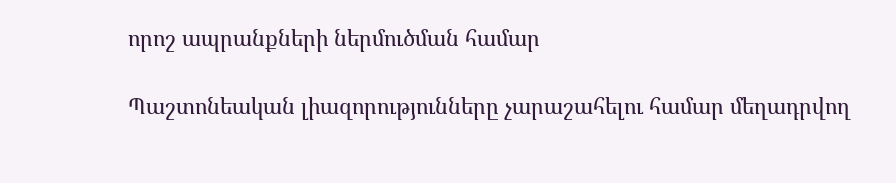որոշ ապրանքների ներմուծման համար

Պաշտոնեական լիազորությունները չարաշահելու համար մեղադրվող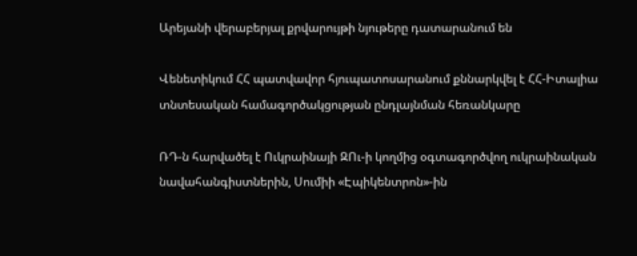Արեյանի վերաբերյալ քրվարույթի նյութերը դատարանում են

Վենետիկում ՀՀ պատվավոր հյուպատոսարանում քննարկվել է ՀՀ-Իտալիա տնտեսական համագործակցության ընդլայնման հեռանկարը

ՌԴ-ն հարվածել է Ուկրաինայի ԶՈւ-ի կողմից օգտագործվող ուկրաինական նավահանգիստներին, Սումիի «Էպիկենտրոն»-ին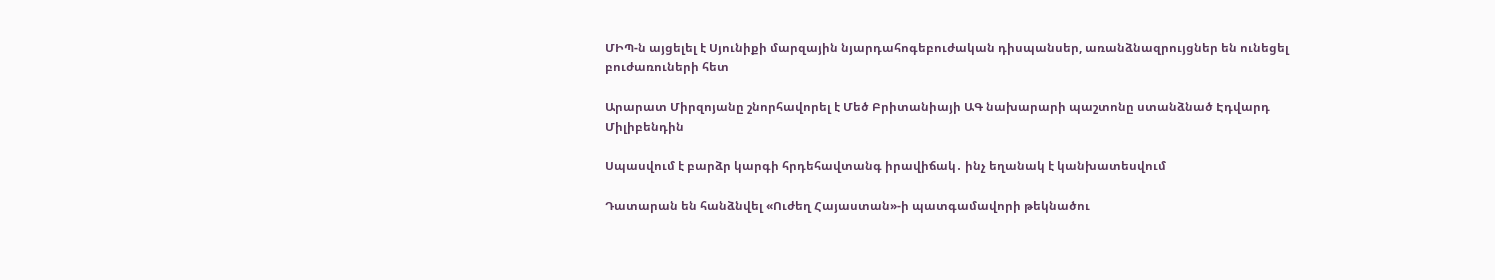ՄԻՊ-ն այցելել է Սյունիքի մարզային նյարդահոգեբուժական դիսպանսեր, առանձնազրույցներ են ունեցել բուժառուների հետ

Արարատ Միրզոյանը շնորհավորել է Մեծ Բրիտանիայի ԱԳ նախարարի պաշտոնը ստանձնած Էդվարդ Միլիբենդին

Սպասվում է բարձր կարգի հրդեհավտանգ իրավիճակ․ ինչ եղանակ է կանխատեսվում

Դատարան են հանձնվել «Ուժեղ Հայաստան»-ի պատգամավորի թեկնածու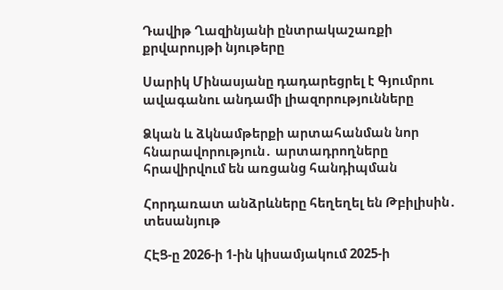Դավիթ Ղազինյանի ընտրակաշառքի քրվարույթի նյութերը

Սարիկ Մինասյանը դադարեցրել է Գյումրու ավագանու անդամի լիազորությունները

Ձկան և ձկնամթերքի արտահանման նոր հնարավորություն․ արտադրողները հրավիրվում են առցանց հանդիպման

Հորդառատ անձրևները հեղեղել են Թբիլիսին․ տեսանյութ

ՀԷՑ-ը 2026-ի 1-ին կիսամյակում 2025-ի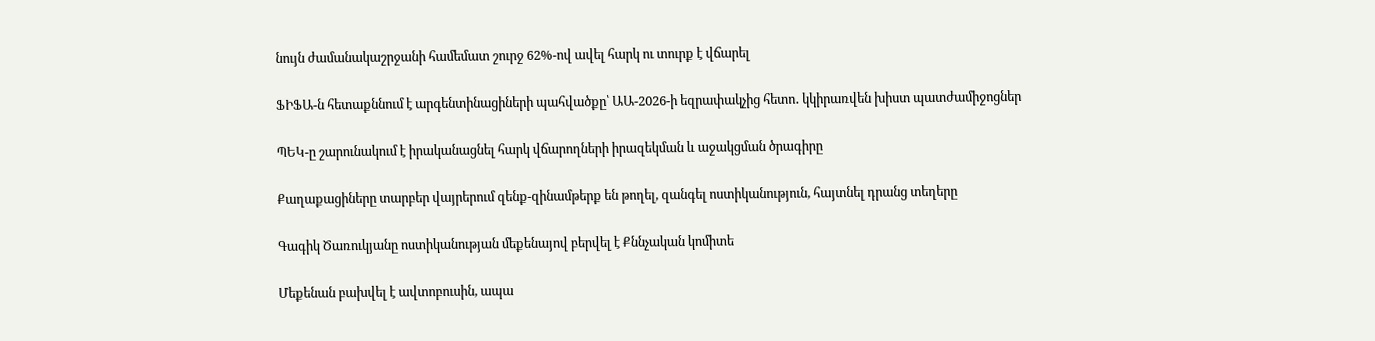նույն ժամանակաշրջանի համեմատ շուրջ 62%-ով ավել հարկ ու տուրք է վճարել

ՖԻՖԱ-ն հետաքննում է արգենտինացիների պահվածքը՝ ԱԱ-2026-ի եզրափակչից հետո․ կկիրառվեն խիստ պատժամիջոցներ

ՊԵԿ-ը շարունակում է իրականացնել հարկ վճարողների իրազեկման և աջակցման ծրագիրը

Քաղաքացիները տարբեր վայրերում զենք-զինամթերք են թողել, զանգել ոստիկանություն, հայտնել դրանց տեղերը

Գագիկ Ծառուկյանը ոստիկանության մեքենայով բերվել է Քննչական կոմիտե

Մեքենան բախվել է ավտոբուսին, ապա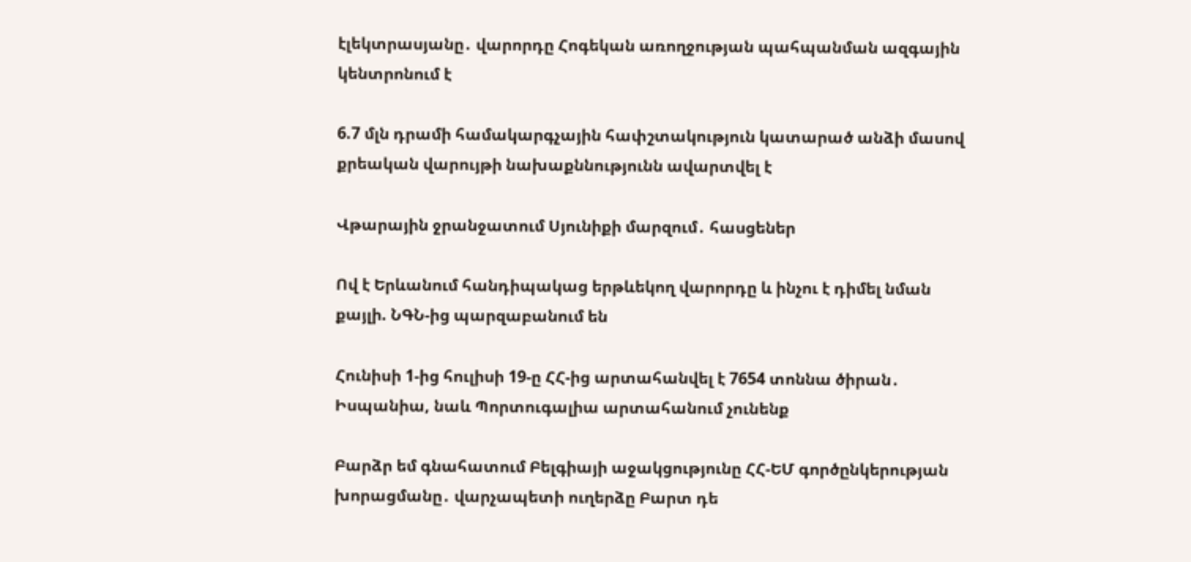էլեկտրասյանը․ վարորդը Հոգեկան առողջության պահպանման ազգային կենտրոնում է

6.7 մլն դրամի համակարգչային հափշտակություն կատարած անձի մասով քրեական վարույթի նախաքննությունն ավարտվել է

Վթարային ջրանջատում Սյունիքի մարզում․ հասցեներ

Ով է Երևանում հանդիպակաց երթևեկող վարորդը և ինչու է դիմել նման քայլի. ՆԳՆ-ից պարզաբանում են

Հունիսի 1-ից հուլիսի 19-ը ՀՀ-ից արտահանվել է 7654 տոննա ծիրան․ Իսպանիա, նաև Պորտուգալիա արտահանում չունենք

Բարձր եմ գնահատում Բելգիայի աջակցությունը ՀՀ-ԵՄ գործընկերության խորացմանը․ վարչապետի ուղերձը Բարտ դե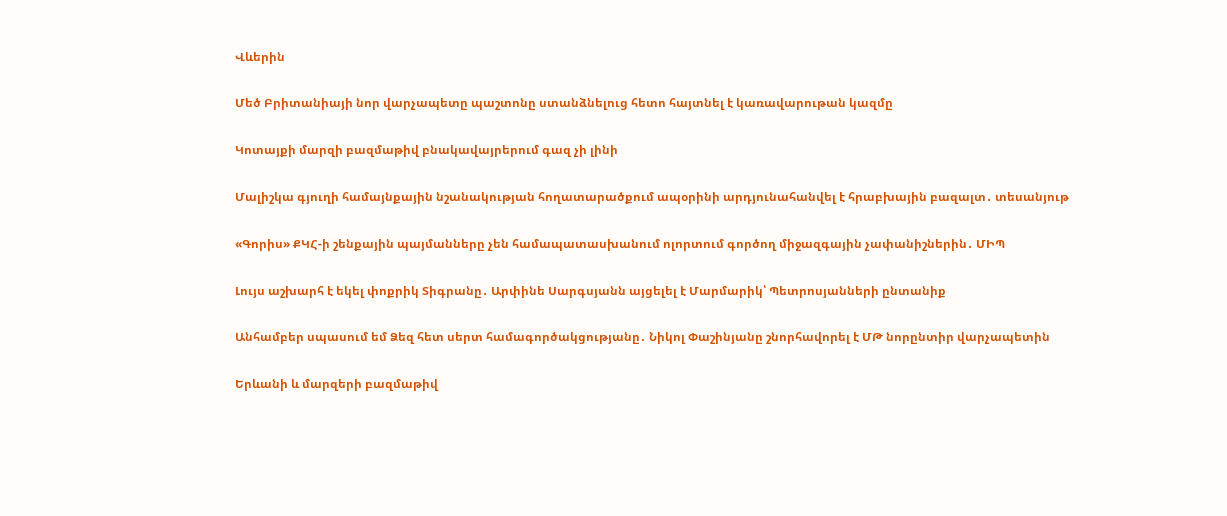Վևերին

Մեծ Բրիտանիայի նոր վարչապետը պաշտոնը ստանձնելուց հետո հայտնել է կառավարութան կազմը

Կոտայքի մարզի բազմաթիվ բնակավայրերում գազ չի լինի

Մալիշկա գյուղի համայնքային նշանակության հողատարածքում ապօրինի արդյունահանվել է հրաբխային բազալտ․ տեսանյութ

«Գորիս» ՔԿՀ-ի շենքային պայմանները չեն համապատասխանում ոլորտում գործող միջազգային չափանիշներին․ ՄԻՊ

Լույս աշխարհ է եկել փոքրիկ Տիգրանը․ Արփինե Սարգսյանն այցելել է Մարմարիկ՝ Պետրոսյանների ընտանիք

Անհամբեր սպասում եմ Ձեզ հետ սերտ համագործակցությանը․ Նիկոլ Փաշինյանը շնորհավորել է ՄԹ նորընտիր վարչապետին

Երևանի և մարզերի բազմաթիվ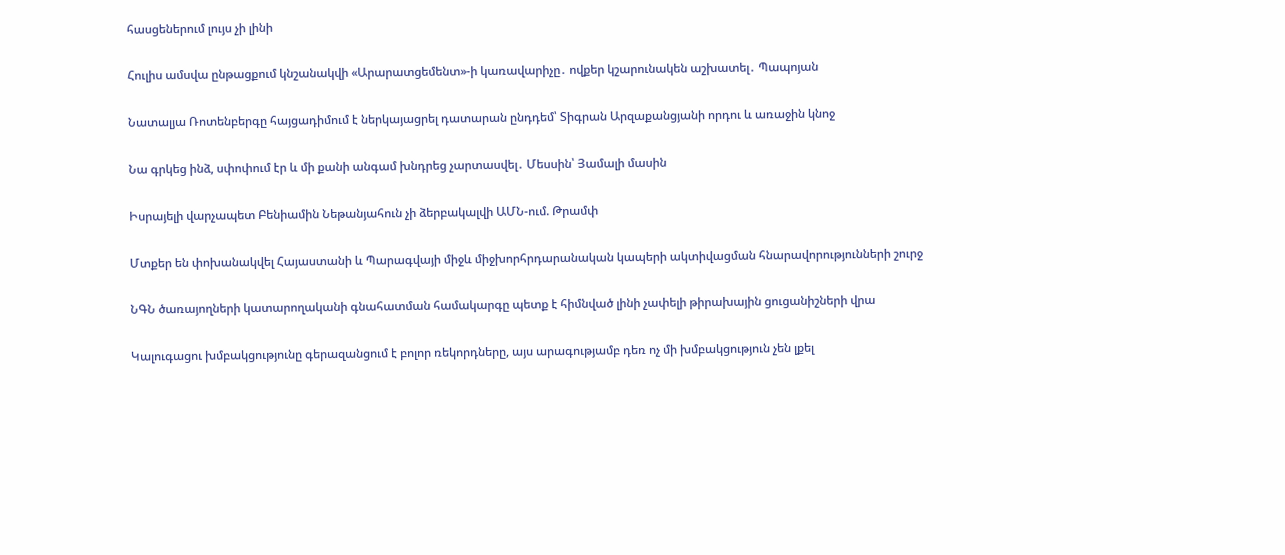հասցեներում լույս չի լինի

Հուլիս ամսվա ընթացքում կնշանակվի «Արարատցեմենտ»-ի կառավարիչը․ ովքեր կշարունակեն աշխատել․ Պապոյան

Նատալյա Ռոտենբերգը հայցադիմում է ներկայացրել դատարան ընդդեմ՝ Տիգրան Արզաքանցյանի որդու և առաջին կնոջ

Նա գրկեց ինձ, սփոփում էր և մի քանի անգամ խնդրեց չարտասվել․ Մեսսին՝ Յամալի մասին

Իսրայելի վարչապետ Բենիամին Նեթանյահուն չի ձերբակալվի ԱՄՆ-ում. Թրամփ

Մտքեր են փոխանակվել Հայաստանի և Պարագվայի միջև միջխորհրդարանական կապերի ակտիվացման հնարավորությունների շուրջ

ՆԳՆ ծառայողների կատարողականի գնահատման համակարգը պետք է հիմնված լինի չափելի թիրախային ցուցանիշների վրա

Կալուգացու խմբակցությունը գերազանցում է բոլոր ռեկորդները, այս արագությամբ դեռ ոչ մի խմբակցություն չեն լքել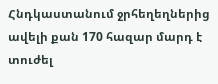Հնդկաստանում ջրհեղեղներից ավելի քան 170 հազար մարդ է տուժել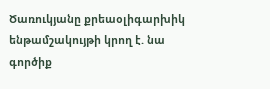Ծառուկյանը քրեաօլիգարխիկ ենթամշակույթի կրող է. նա գործիք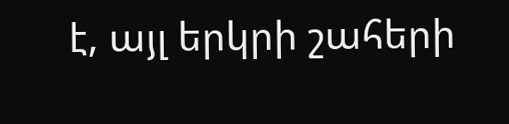է, այլ երկրի շահերի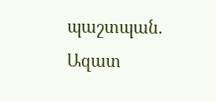պաշտպան. Ազատ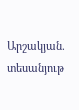Արշակյան. տեսանյութ